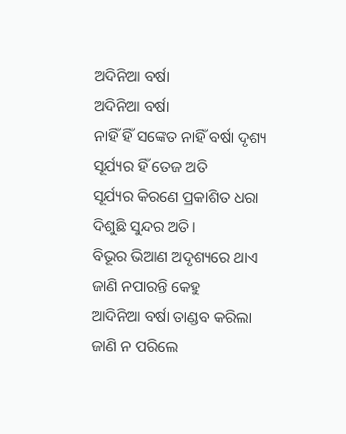ଅଦିନିଆ ବର୍ଷା
ଅଦିନିଆ ବର୍ଷା
ନାହିଁ ହିଁ ସଙ୍କେତ ନାହିଁ ବର୍ଷା ଦୃଶ୍ୟ
ସୂର୍ଯ୍ୟର ହିଁ ତେଜ ଅତି
ସୂର୍ଯ୍ୟର କିରଣେ ପ୍ରକାଶିତ ଧରା
ଦିଶୁଛି ସୁନ୍ଦର ଅତି।
ବିଭୂର ଭିଆଣ ଅଦୃଶ୍ୟରେ ଥାଏ
ଜାଣି ନପାରନ୍ତି କେହୁ
ଆଦିନିଆ ବର୍ଷା ତାଣ୍ଡବ କରିଲା
ଜାଣି ନ ପରିଲେ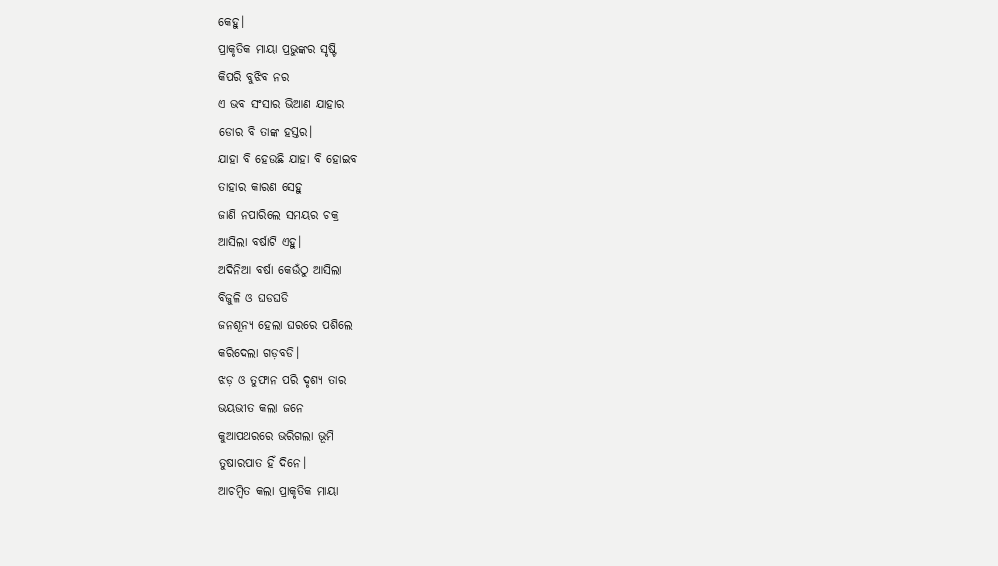କେହୁ।
ପ୍ରାକୃତିକ ମାୟା ପ୍ରଭୁଙ୍କର ସୃଷ୍ଟି
କିପରି ବୁଝିବ ନର
ଏ ଭବ ସଂସାର ଭିଆଣ ଯାହାର
ଡୋର ବି ତାଙ୍କ ହସ୍ତର।
ଯାହା ବି ହେଉଛି ଯାହା ବି ହୋଇବ
ତାହାର କାରଣ ସେହୁ
ଜାଣି ନପାରିଲେ ସମୟର ଚକ୍ର
ଆସିଲା ବର୍ଷାଟି ଏହୁ।
ଅଦିନିଆ ବର୍ଷା କେଉଁଠୁ ଆସିଲା
ବିଜୁଳି ଓ ଘଡଘଡି
ଜନଶୂନ୍ୟ ହେଲା ଘରରେ ପଶିଲେ
କରିଦେଲା ଗଡ଼ବଡି।
ଝଡ଼ ଓ ତୁଫାନ ପରି ଦୃଶ୍ୟ ତାର
ଭୟଭୀତ କଲା ଜନେ
କୁଆପଥରରେ ଭରିଗଲା ଭୂମି
ତୁଷାରପାତ ହିଁ ଦିନେ।
ଆଚମ୍ବିତ କଲା ପ୍ରାକୃତିକ ମାୟା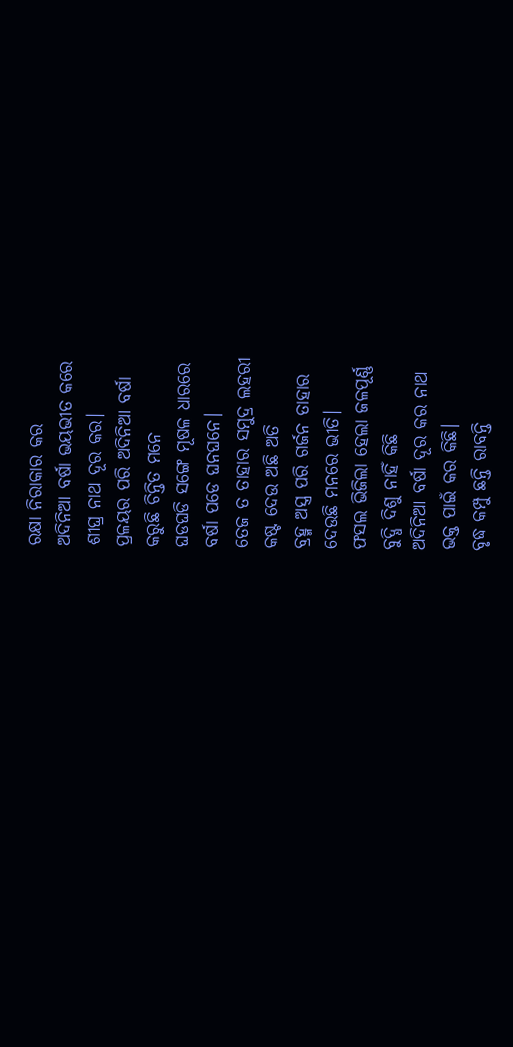ରକ୍ଷା ନିରାକାର କର
ଅଦିନିଆ ବର୍ଷା ଭୟଭୀତ କରେ
ଶୀଘ୍ର ନାଥ ଦୂର କର।
ପ୍ରଳୟର ପରି ଅଦିନିଆ ବର୍ଷା
କରୁଛି ଚିନ୍ତିତ ମନେ
ଘଡଘଡି ସଙ୍ଗେ ମୂଷଳ ଧାରରେ
ବର୍ଷା ପଡେ ଘନଘନେ।
ତେଜ ତ ତାହାର ସମୁଦ୍ର ଲହରୀ
କଷ୍ଟ ଦେଉ ଅଛି ଅତି
ବ୍ରହ୍ମ ଅସ୍ତ୍ର ପରି ଗର୍ଜନ ତାହାର
ଦେଉଛି ମନରେ ଭୀତି।
ଫସଲ ଭିଜିଲା ହେଲା ଜଳପୂର୍ଣ୍ଣ
ବୁଦ୍ଧି ଦିଶୁ ନାହିଁ କିଛି
ଅଦିନିଆ ବର୍ଷା ଦୂର କର ନାଥ
ଭକ୍ତ ପାଇଁ କର କିଛି।
ବୃଦ୍ଧ କମ୍ପୁ ଛନ୍ତି ରାବନ୍ତି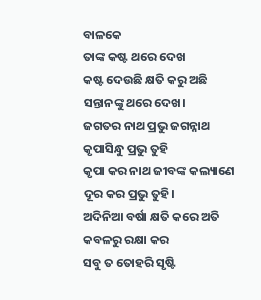ବାଳକେ
ତାଙ୍କ କଷ୍ଟ ଥରେ ଦେଖ
କଷ୍ଟ ଦେଉଛି କ୍ଷତି କରୁ ଅଛି
ସନ୍ତାନଙ୍କୁ ଥରେ ଦେଖ।
ଜଗତର ନାଥ ପ୍ରଭୁ ଜଗନ୍ନାଥ
କୃପାସିନ୍ଧୁ ପ୍ରଭୁ ତୁହି
କୃପା କର ନାଥ ଜୀବଙ୍କ କଲ୍ୟାଣେ
ଦୂର କର ପ୍ରଭୁ ତୁହି।
ଅଦିନିଆ ବର୍ଷା କ୍ଷତି କରେ ଅତି
କବଳରୁ ରକ୍ଷା କର
ସବୁ ତ ତୋହରି ସୃଷ୍ଟି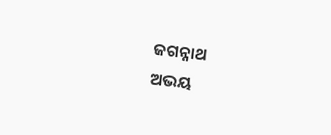ଜଗନ୍ନାଥ
ଅଭୟ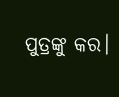ପୁତ୍ରଙ୍କୁ କର।